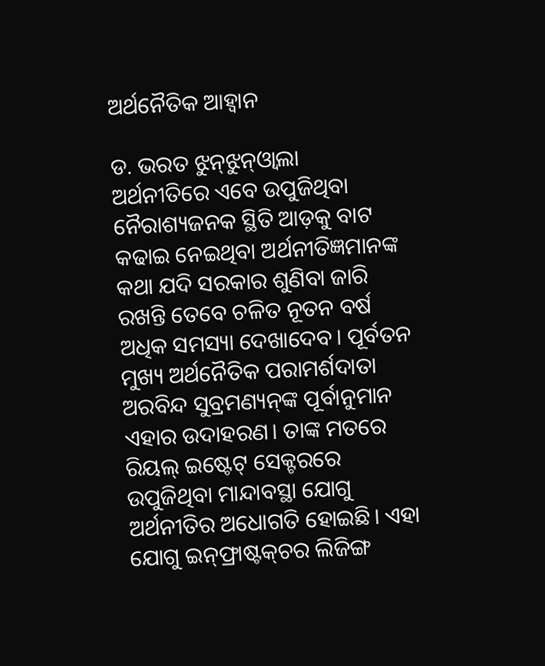ଅର୍ଥନୈତିକ ଆହ୍ବାନ

ଡ. ଭରତ ଝୁନ୍‌ଝୁନ୍‌ଓ୍ବାଲା
ଅର୍ଥନୀତିରେ ଏବେ ଉପୁଜିଥିବା ନୈରାଶ୍ୟଜନକ ସ୍ଥିତି ଆଡ଼କୁ ବାଟ କଢାଇ ନେଇଥିବା ଅର୍ଥନୀତିଜ୍ଞମାନଙ୍କ କଥା ଯଦି ସରକାର ଶୁଣିବା ଜାରି ରଖନ୍ତି ତେବେ ଚଳିତ ନୂତନ ବର୍ଷ ଅଧିକ ସମସ୍ୟା ଦେଖାଦେବ। ପୂର୍ବତନ ମୁଖ୍ୟ ଅର୍ଥନୈତିକ ପରାମର୍ଶଦାତା ଅରବିନ୍ଦ ସୁବ୍ରମଣ୍ୟନ୍‌ଙ୍କ ପୂର୍ବାନୁମାନ ଏହାର ଉଦାହରଣ। ତାଙ୍କ ମତରେ ରିୟଲ୍‌ ଇଷ୍ଟେଟ୍‌ ସେକ୍ଟରରେ ଉପୁଜିଥିବା ମାନ୍ଦାବସ୍ଥା ଯୋଗୁ ଅର୍ଥନୀତିର ଅଧୋଗତି ହୋଇଛି। ଏହା ଯୋଗୁ ଇନ୍‌ଫ୍ରାଷ୍ଟକ୍‌ଚର ଲିଜିଙ୍ଗ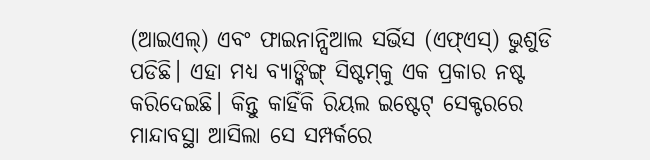(ଆଇଏଲ୍‌) ଏବଂ ଫାଇନାନ୍ସିଆଲ ସର୍ଭିସ (ଏଫ୍‌ଏସ୍‌) ଭୁଶୁଡି ପଡିଛି। ଏହା ମଧ୍ୟ ବ୍ୟାଙ୍କିଙ୍ଗ୍‌ ସିଷ୍ଟମ୍‌କୁ ଏକ ପ୍ରକାର ନଷ୍ଟ କରିଦେଇଛି। କିନ୍ତୁ କାହିଁକି ରିୟଲ ଇଷ୍ଟେଟ୍‌ ସେକ୍ଟରରେ ମାନ୍ଦାବସ୍ଥା ଆସିଲା ସେ ସମ୍ପର୍କରେ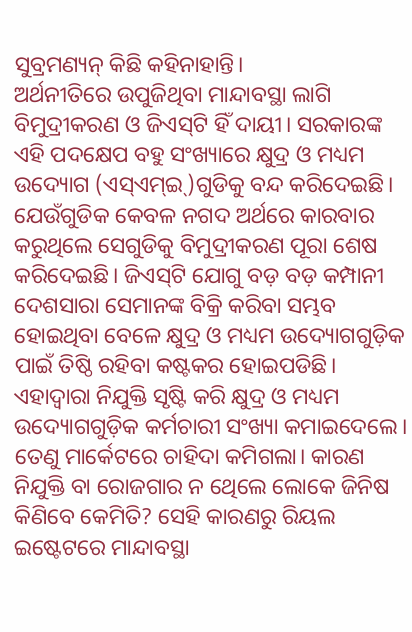ସୁବ୍ରମଣ୍ୟନ୍‌ କିଛି କହିନାହାନ୍ତି।
ଅର୍ଥନୀତିରେ ଉପୁଜିଥିବା ମାନ୍ଦାବସ୍ଥା ଲାଗି ବିମୁଦ୍ରୀକରଣ ଓ ଜିଏସ୍‌ଟି ହିଁ ଦାୟୀ। ସରକାରଙ୍କ ଏହି ପଦକ୍ଷେପ ବହୁ ସଂଖ୍ୟାରେ କ୍ଷୁଦ୍ର ଓ ମଧ୍ୟମ ଉଦ୍ୟୋଗ (ଏସ୍‌ଏମ୍‌ଇ୍‌)ଗୁଡିକୁ ବନ୍ଦ କରିଦେଇଛି। ଯେଉଁଗୁଡିକ କେବଳ ନଗଦ ଅର୍ଥରେ କାରବାର କରୁଥିଲେ ସେଗୁଡିକୁ ବିମୁଦ୍ରୀକରଣ ପୂରା ଶେଷ କରିଦେଇଛି। ଜିଏସ୍‌ଟି ଯୋଗୁ ବଡ଼ ବଡ଼ କମ୍ପାନୀ ଦେଶସାରା ସେମାନଙ୍କ ବିକ୍ରି କରିବା ସମ୍ଭବ ହୋଇଥିବା ବେଳେ କ୍ଷୁଦ୍ର ଓ ମଧ୍ୟମ ଉଦ୍ୟୋଗଗୁଡ଼ିକ ପାଇଁ ତିଷ୍ଠି ରହିବା କଷ୍ଟକର ହୋଇପଡିଛି। ଏହାଦ୍ୱାରା ନିଯୁକ୍ତି ସୃଷ୍ଟି କରି କ୍ଷୁଦ୍ର ଓ ମଧ୍ୟମ ଉଦ୍ୟୋଗଗୁଡ଼ିକ କର୍ମଚାରୀ ସଂଖ୍ୟା କମାଇଦେଲେ। ତେଣୁ ମାର୍କେଟରେ ଚାହିଦା କମିଗଲା। କାରଣ ନିଯୁକ୍ତି ବା ରୋଜଗାର ନ ଥେିଲେ ଲୋକେ ଜିନିଷ କିଣିବେ କେମିତି? ସେହି କାରଣରୁ ରିୟଲ ଇଷ୍ଟେଟରେ ମାନ୍ଦାବସ୍ଥା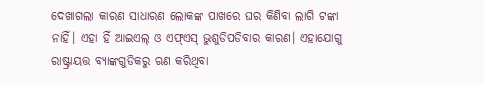ଦେଖାଗଲା କାରଣ ସାଧାରଣ ଲୋକଙ୍କ ପାଖରେ ଘର କିଣିବା ଲାଗି ଟଙ୍କା ନାହିଁ। ଏହା ହିଁ ଆଇଏଲ୍‌ ଓ ଏଫ୍‌ଏସ୍‌ ଭୁଶୁଡିପଡିବାର କାରଣ। ଏହାଯୋଗୁ ରାଷ୍ଟ୍ରାୟତ୍ତ ବ୍ୟାଙ୍କଗୁଡିକରୁ ଋଣ କରିଥିବା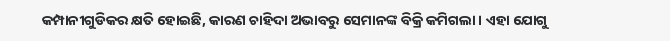କମ୍ପାନୀଗୁଡିକର କ୍ଷତି ହୋଇଛି, କାରଣ ଚାହିଦା ଅଭାବରୁ ସେମାନଙ୍କ ବିକ୍ରି କମିଗଲା। ଏହା ଯୋଗୁ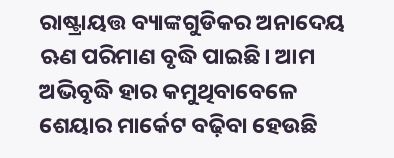ରାଷ୍ଟ୍ରାୟତ୍ତ ବ୍ୟାଙ୍କଗୁଡିକର ଅନାଦେୟ ଋଣ ପରିମାଣ ବୃଦ୍ଧି ପାଇଛି। ଆମ ଅଭିବୃଦ୍ଧି ହାର କମୁଥିବାବେଳେ ଶେୟାର ମାର୍କେଟ ବଢ଼ିବା ହେଉଛି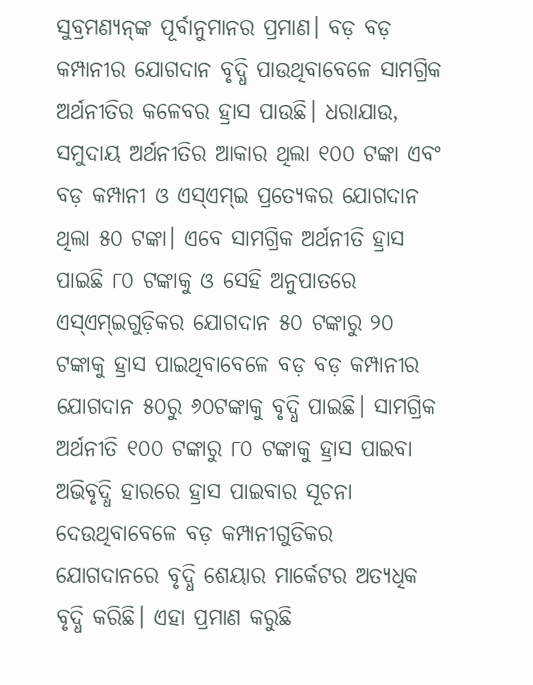ସୁବ୍ରମଣ୍ୟନ୍‌ଙ୍କ ପୂର୍ବାନୁମାନର ପ୍ରମାଣ। ବଡ଼ ବଡ଼ କମ୍ପାନୀର ଯୋଗଦାନ ବୃଦ୍ଧି ପାଉଥିବାବେଳେ ସାମଗ୍ରିକ ଅର୍ଥନୀତିର କଳେବର ହ୍ରାସ ପାଉଛି। ଧରାଯାଉ, ସମୁଦାୟ ଅର୍ଥନୀତିର ଆକାର ଥିଲା ୧୦୦ ଟଙ୍କା ଏବଂ ବଡ଼ କମ୍ପାନୀ ଓ ଏସ୍‌ଏମ୍‌ଇ ପ୍ରତ୍ୟେକର ଯୋଗଦାନ ଥିଲା ୫୦ ଟଙ୍କା। ଏବେ ସାମଗ୍ରିକ ଅର୍ଥନୀତି ହ୍ରାସ ପାଇଛି ୮୦ ଟଙ୍କାକୁ ଓ ସେହି ଅନୁପାତରେ ଏସ୍‌ଏମ୍‌ଇଗୁଡ଼ିକର ଯୋଗଦାନ ୫୦ ଟଙ୍କାରୁ ୨୦ ଟଙ୍କାକୁ ହ୍ରାସ ପାଇଥିବାବେଳେ ବଡ଼ ବଡ଼ କମ୍ପାନୀର ଯୋଗଦାନ ୫୦ରୁ ୬୦ଟଙ୍କାକୁ ବୃଦ୍ଧି ପାଇଛି। ସାମଗ୍ରିକ ଅର୍ଥନୀତି ୧୦୦ ଟଙ୍କାରୁ ୮୦ ଟଙ୍କାକୁ ହ୍ରାସ ପାଇବା ଅଭିବୃଦ୍ଧି ହାରରେ ହ୍ରାସ ପାଇବାର ସୂଚନା ଦେଉଥିବାବେଳେ ବଡ଼ କମ୍ପାନୀଗୁଡିକର ଯୋଗଦାନରେ ବୃଦ୍ଧି ଶେୟାର ମାର୍କେଟର ଅତ୍ୟଧିକ ବୃଦ୍ଧି କରିଛି। ଏହା ପ୍ରମାଣ କରୁଛି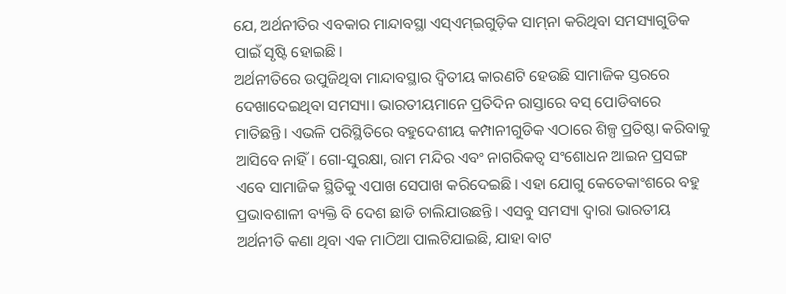ଯେ, ଅର୍ଥନୀତିର ଏବକାର ମାନ୍ଦାବସ୍ଥା ଏସ୍‌ଏମ୍‌ଇଗୁଡ଼ିକ ସାମ୍‌ନା କରିଥିବା ସମସ୍ୟାଗୁଡିକ ପାଇଁ ସୃଷ୍ଟି ହୋଇଛି।
ଅର୍ଥନୀତିରେ ଉପୁଜିଥିବା ମାନ୍ଦାବସ୍ଥାର ଦ୍ୱିତୀୟ କାରଣଟି ହେଉଛି ସାମାଜିକ ସ୍ତରରେ ଦେଖାଦେଇଥିବା ସମସ୍ୟା। ଭାରତୀୟମାନେ ପ୍ରତିଦିନ ରାସ୍ତାରେ ବସ୍‌ ପୋଡିବାରେ ମାତିଛନ୍ତି। ଏଭଳି ପରିସ୍ଥିତିରେ ବହୁଦେଶୀୟ କମ୍ପାନୀଗୁଡିକ ଏଠାରେ ଶିଳ୍ପ ପ୍ରତିଷ୍ଠା କରିବାକୁ ଆସିବେ ନାହିଁ। ଗୋ-ସୁରକ୍ଷା, ରାମ ମନ୍ଦିର ଏବଂ ନାଗରିକତ୍ୱ ସଂଶୋଧନ ଆଇନ ପ୍ରସଙ୍ଗ ଏବେ ସାମାଜିକ ସ୍ଥିତିକୁ ଏପାଖ ସେପାଖ କରିଦେଇଛି। ଏହା ଯୋଗୁ କେତେକାଂଶରେ ବହୁ ପ୍ରଭାବଶାଳୀ ବ୍ୟକ୍ତି ବି ଦେଶ ଛାଡି ଚାଲିଯାଉଛନ୍ତି। ଏସବୁ ସମସ୍ୟା ଦ୍ୱାରା ଭାରତୀୟ ଅର୍ଥନୀତି କଣା ଥିବା ଏକ ମାଠିଆ ପାଲଟିଯାଇଛି, ଯାହା ବାଟ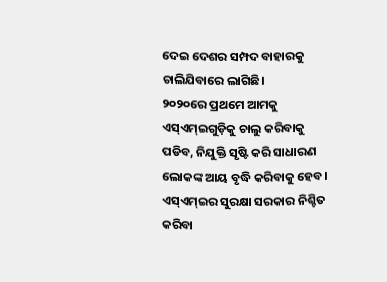ଦେଇ ଦେଶର ସମ୍ପଦ ବାହାରକୁ ଚାଲିଯିବାରେ ଲାଗିଛି।
୨୦୨୦ରେ ପ୍ରଥମେ ଆମକୁ ଏସ୍‌ଏମ୍‌ଇଗୁଡ଼ିକୁ ଚାଲୁ କରିବାକୁ ପଡିବ, ନିଯୁକ୍ତି ସୃଷ୍ଟି କରି ସାଧାରଣ ଲୋକଙ୍କ ଆୟ ବୃଦ୍ଧି କରିବାକୁ ହେବ। ଏସ୍‌ଏମ୍‌ଇର ସୁରକ୍ଷା ସରକାର ନିଶ୍ଚିତ କରିବା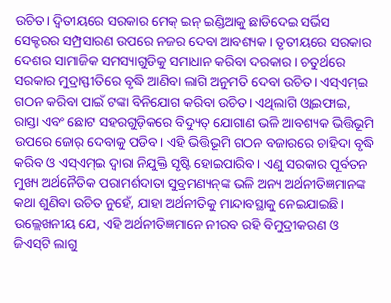ଉଚିତ। ଦ୍ୱିତୀୟରେ ସରକାର ମେକ୍‌ ଇନ୍‌ ଇଣ୍ଡିଆକୁ ଛାଡିଦେଇ ସର୍ଭିସ ସେକ୍ଟରର ସମ୍ପ୍ରସାରଣ ଉପରେ ନଜର ଦେବା ଆବଶ୍ୟକ। ତୃତୀୟରେ ସରକାର ଦେଶର ସାମାଜିକ ସମସ୍ୟାଗୁଡିକୁ ସମାଧାନ କରିବା ଦରକାର। ଚତୁର୍ଥରେ ସରକାର ମୁଦ୍ରାସ୍ଫୀତିରେ ବୃଦ୍ଧି ଆଣିବା ଲାଗି ଅନୁମତି ଦେବା ଉଚିତ। ଏସ୍‌ଏମ୍‌ଇ ଗଠନ କରିବା ପାଇଁ ଟଙ୍କା ବିନିଯୋଗ କରିବା ଉଚିତ। ଏଥିଲାଗି ଓ୍ବାଇଫାଇ, ରାସ୍ତା ଏବଂ ଛୋଟ ସହରଗୁଡ଼ିକରେ ବିଦ୍ୟୁତ୍‌ ଯୋଗାଣ ଭଳି ଆବଶ୍ୟକ ଭିତ୍ତିଭୂମି ଉପରେ ଜୋର୍‌ ଦେବାକୁ ପଡିବ। ଏହି ଭିତ୍ତିଭୂମି ଗଠନ ବଜାରରେ ଚାହିଦା ବୃଦ୍ଧି କରିବ ଓ ଏସ୍‌ଏମ୍‌ଇ ଦ୍ୱାରା ନିଯୁକ୍ତି ସୃଷ୍ଟି ହୋଇପାରିବ। ଏଣୁ ସରକାର ପୂର୍ବତନ ମୁଖ୍ୟ ଅର୍ଥନୈତିକ ପରାମର୍ଶଦାତା ସୁବ୍ରମଣ୍ୟନ୍‌ଙ୍କ ଭଳି ଅନ୍ୟ ଅର୍ଥନୀତିଜ୍ଞମାନଙ୍କ କଥା ଶୁଣିବା ଉଚିତ ନୁହେଁ, ଯାହା ଅର୍ଥନୀତିକୁ ମାନ୍ଦାବସ୍ଥାକୁ ନେଇଯାଇଛି। ଉଲ୍ଲେଖନୀୟ ଯେ, ଏହି ଅର୍ଥନୀତିଜ୍ଞମାନେ ନୀରବ ରହି ବିମୁଦ୍ରୀକରଣ ଓ ଜିଏସ୍‌ଟି ଲାଗୁ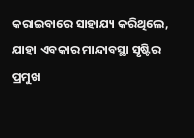କରାଇବାରେ ସାହାଯ୍ୟ କରିଥିଲେ, ଯାହା ଏବକାର ମାନ୍ଦାବସ୍ଥା ସୃଷ୍ଟିର ପ୍ରମୁଖ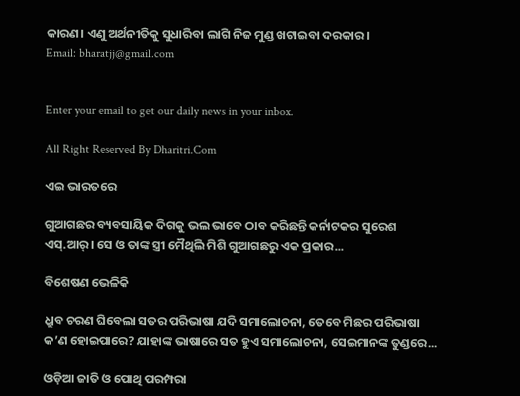କାରଣ। ଏଣୁ ଅର୍ଥନୀତିକୁ ସୁଧାରିବା ଲାଗି ନିଜ ମୁଣ୍ଡ ଖଟାଇବା ଦରକାର।
Email: bharatjj@gmail.com


Enter your email to get our daily news in your inbox.

All Right Reserved By Dharitri.Com

ଏଇ ଭାରତରେ

ଗୁଆଗଛର ବ୍ୟବସାୟିକ ଦିଗକୁ ଭଲ ଭାବେ ଠାବ କରିଛନ୍ତି କର୍ନାଟକର ସୁରେଶ ଏସ୍‌.ଆର୍‌। ସେ ଓ ତାଙ୍କ ସ୍ତ୍ରୀ ମୈଥିଲି ମିଶି ଗୁଆଗଛରୁ ଏକ ପ୍ରକାର...

ବିଶେଷଣ ଭେଳିକି

ଧ୍ରୁବ ଚରଣ ଘିବେଲା ସତର ପରିଭାଷା ଯଦି ସମାଲୋଚନା, ତେବେ ମିଛର ପରିଭାଷା କ’ଣ ହୋଇପାରେ? ଯାହାଙ୍କ ଭାଷାରେ ସତ ହୁଏ ସମାଲୋଚନା, ସେଇମାନଙ୍କ ତୁଣ୍ଡରେ...

ଓଡ଼ିଆ ଜାତି ଓ ପୋଥି ପରମ୍ପରା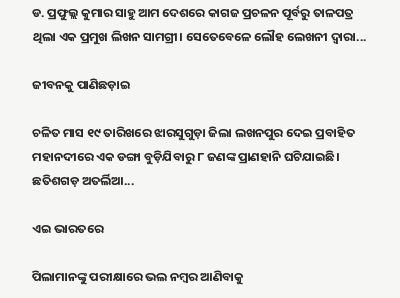ଡ. ପ୍ରଫୁଲ୍ଲ କୁମାର ସାହୁ ଆମ ଦେଶରେ କାଗଜ ପ୍ରଚଳନ ପୂର୍ବରୁ ତାଳପତ୍ର ଥିଲା ଏକ ପ୍ରମୁଖ ଲିଖନ ସାମଗ୍ରୀ। ସେତେବେଳେ ଲୌହ ଲେଖନୀ ଦ୍ୱାରା...

ଜୀବନକୁ ପାଣିଛଡ଼ାଇ

ଚଳିତ ମାସ ୧୯ ତାରିଖରେ ଝାରସୁଗୁଡ଼ା ଜିଲା ଲଖନପୁର ଦେଇ ପ୍ରବାହିତ ମହାନଦୀରେ ଏକ ଡଙ୍ଗା ବୁଡ଼ିଯିବାରୁ ୮ ଜଣଙ୍କ ପ୍ରାଣହାନି ଘଟିଯାଇଛି। ଛତିଶଗଡ଼ ଅତର୍ଲିଆ...

ଏଇ ଭାରତରେ

ପିଲାମାନଙ୍କୁ ପରୀକ୍ଷାରେ ଭଲ ନମ୍ବର ଆଣିବାକୁ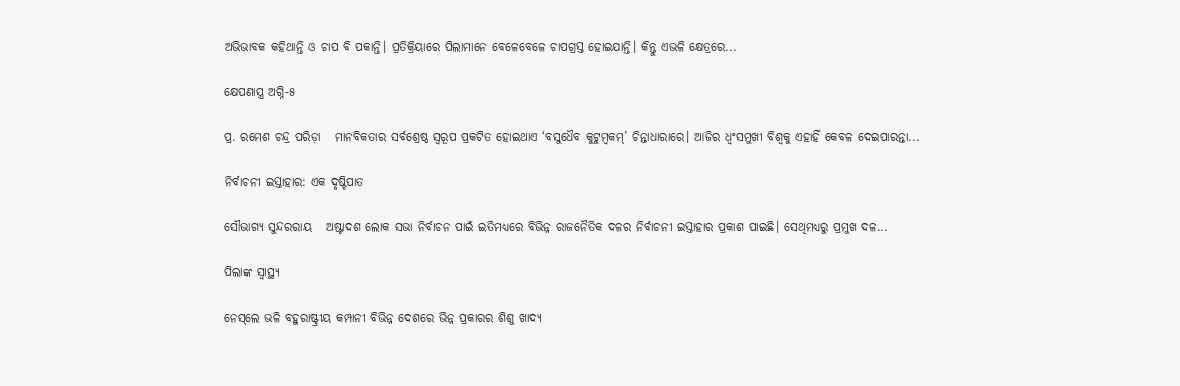ଅଭିଭାବକ କହିଥାନ୍ତି ଓ ଚାପ ବି ପକାନ୍ତି। ପ୍ରତିକ୍ରିୟାରେ ପିଲାମାନେ ବେଳେବେଳେ ଚାପଗ୍ରସ୍ତ ହୋଇଯାନ୍ତି। କିନ୍ତୁ ଏଭଳି କ୍ଷେତ୍ରରେ...

କ୍ଷେପଣାସ୍ତ୍ର ଅଗ୍ନି-୫

ପ୍ର. ରମେଶ ଚନ୍ଦ୍ର ପରିଡ଼ା   ମାନବିକତାର ସର୍ବଶ୍ରେଷ୍ଠ ସ୍ବରୂପ ପ୍ରକଟିତ ହୋଇଥାଏ ‘ବସୁଧୈବ କୁଟୁମ୍ବକମ୍‌’ ଚିନ୍ତାଧାରାରେ। ଆଜିର ଧ୍ୱଂସମୁଖୀ ବିଶ୍ୱକୁ ଏହାହିଁ କେବଳ ଦେଇପାରନ୍ତା...

ନିର୍ବାଚନୀ ଇସ୍ତାହାର: ଏକ ଦୃଷ୍ଟିପାତ

ସୌଭାଗ୍ୟ ସୁନ୍ଦରରାୟ   ଅଷ୍ଟାଦଶ ଲୋକ ସଭା ନିର୍ବାଚନ ପାଇଁ ଇତିମଧ୍ୟରେ ବିଭିନ୍ନ ରାଜନୈତିକ ଦଳର ନିର୍ବାଚନୀ ଇସ୍ତାହାର ପ୍ରକାଶ ପାଇଛି। ସେଥିମଧ୍ୟରୁ ପ୍ରମୁଖ ଦଳ...

ପିଲାଙ୍କ ସ୍ୱାସ୍ଥ୍ୟ

ନେସ୍‌ଲେ ଭଳି ବହୁରାଷ୍ଟ୍ରୀୟ କମ୍ପାନୀ ବିଭିନ୍ନ ଦେଶରେ ଭିନ୍ନ ପ୍ରକାରର ଶିଶୁ ଖାଦ୍ୟ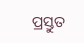ପ୍ରସ୍ତୁତ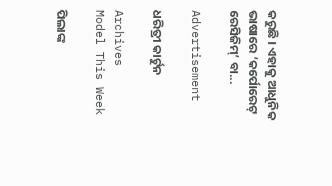କରୁଛି । ଏହାକୁ ଆଧୁନିକ ଭାଷାରେ ‘କର୍ପୋରେଟ୍‌ ରେସିଜିମ୍‌’ ବା...

Advertisement

ଧରିତ୍ରୀ କାର୍ଟୁନ

Archives
Model This Week

ପିଲାଙ୍କ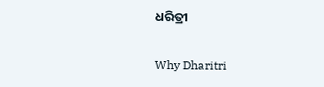ଧରିତ୍ରୀ

Why Dharitri